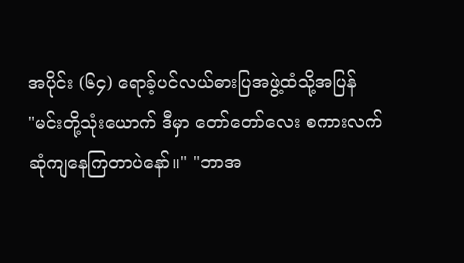အပိုင်း (၆၄) ရောခ့်ပင်လယ်ဓားပြအဖွဲ့ထံသို့အပြန်
"မင်းတို့သုံးယောက် ဒီမှာ တော်တော်လေး စကားလက်ဆုံကျနေကြတာပဲနော်။" "ဘာအ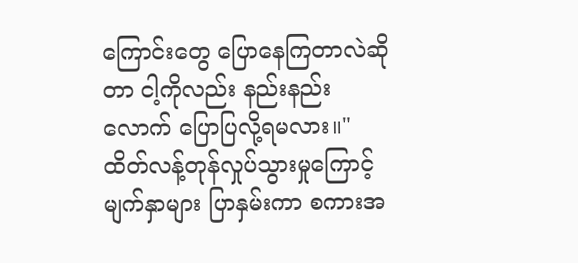ကြောင်းတွေ ပြောနေကြတာလဲဆိုတာ ငါ့ကိုလည်း နည်းနည်းလောက် ပြောပြလို့ရမလား။"
ထိတ်လန့်တုန်လှုပ်သွားမှုကြောင့် မျက်နှာများ ပြာနှမ်းကာ စကားအ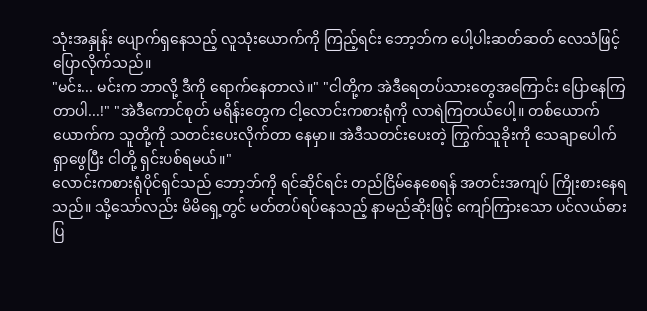သုံးအနှုန်း ပျောက်ရှနေသည့် လူသုံးယောက်ကို ကြည့်ရင်း ဘော့ဘ်က ပေါ့ပါးဆတ်ဆတ် လေသံဖြင့် ပြောလိုက်သည်။
"မင်း... မင်းက ဘာလို့ ဒီကို ရောက်နေတာလဲ။" "ငါတို့က အဲဒီရေတပ်သားတွေအကြောင်း ပြောနေကြတာပါ...!" "အဲဒီကောင်စုတ် မရိန်းတွေက ငါ့လောင်းကစားရုံကို လာရဲကြတယ်ပေါ့။ တစ်ယောက်ယောက်က သူတို့ကို သတင်းပေးလိုက်တာ နေမှာ။ အဲဒီသတင်းပေးတဲ့ ကြွက်သူခိုးကို သေချာပေါက် ရှာဖွေပြီး ငါတို့ ရှင်းပစ်ရမယ်။"
လောင်းကစားရုံပိုင်ရှင်သည် ဘော့ဘ်ကို ရင်ဆိုင်ရင်း တည်ငြိမ်နေစေရန် အတင်းအကျပ် ကြိုးစားနေရသည်။ သို့သော်လည်း မိမိရှေ့တွင် မတ်တပ်ရပ်နေသည့် နာမည်ဆိုးဖြင့် ကျော်ကြားသော ပင်လယ်ဓားပြ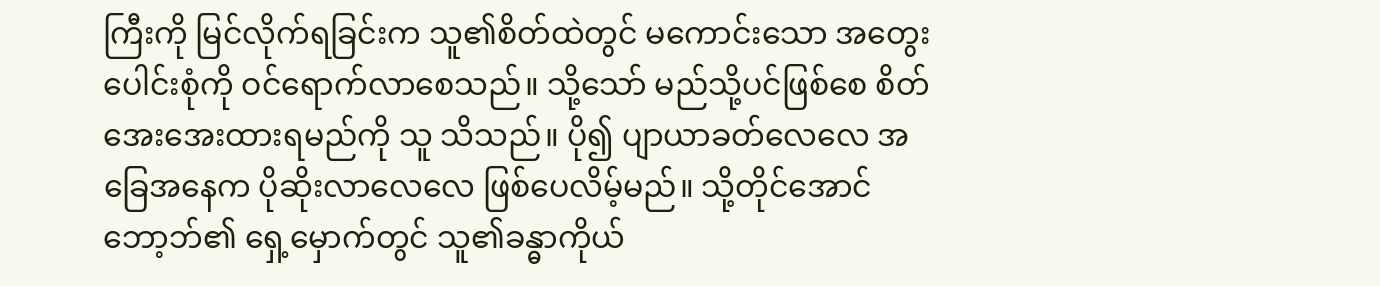ကြီးကို မြင်လိုက်ရခြင်းက သူ၏စိတ်ထဲတွင် မကောင်းသော အတွေးပေါင်းစုံကို ဝင်ရောက်လာစေသည်။ သို့သော် မည်သို့ပင်ဖြစ်စေ စိတ်အေးအေးထားရမည်ကို သူ သိသည်။ ပို၍ ပျာယာခတ်လေလေ အခြေအနေက ပိုဆိုးလာလေလေ ဖြစ်ပေလိမ့်မည်။ သို့တိုင်အောင် ဘော့ဘ်၏ ရှေ့မှောက်တွင် သူ၏ခန္ဓာကိုယ်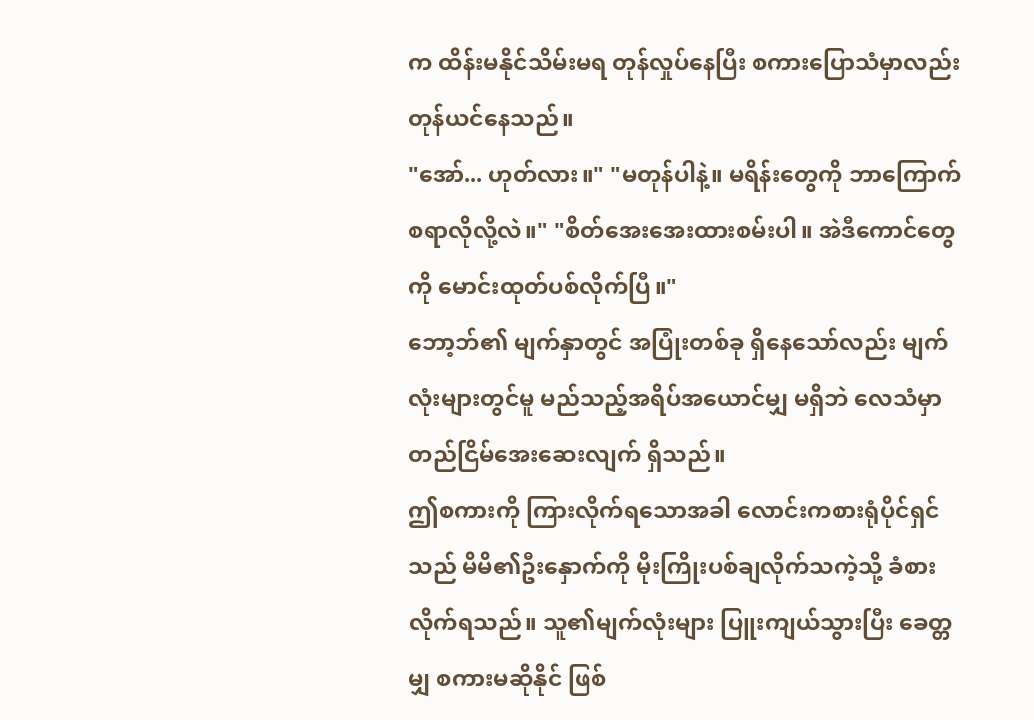က ထိန်းမနိုင်သိမ်းမရ တုန်လှုပ်နေပြီး စကားပြောသံမှာလည်း တုန်ယင်နေသည်။
"အော်... ဟုတ်လား။" "မတုန်ပါနဲ့။ မရိန်းတွေကို ဘာကြောက်စရာလိုလို့လဲ။" "စိတ်အေးအေးထားစမ်းပါ။ အဲဒီကောင်တွေကို မောင်းထုတ်ပစ်လိုက်ပြီ။"
ဘော့ဘ်၏ မျက်နှာတွင် အပြုံးတစ်ခု ရှိနေသော်လည်း မျက်လုံးများတွင်မူ မည်သည့်အရိပ်အယောင်မျှ မရှိဘဲ လေသံမှာ တည်ငြိမ်အေးဆေးလျက် ရှိသည်။
ဤစကားကို ကြားလိုက်ရသောအခါ လောင်းကစားရုံပိုင်ရှင်သည် မိမိ၏ဦးနှောက်ကို မိုးကြိုးပစ်ချလိုက်သကဲ့သို့ ခံစားလိုက်ရသည်။ သူ၏မျက်လုံးများ ပြူးကျယ်သွားပြီး ခေတ္တမျှ စကားမဆိုနိုင် ဖြစ်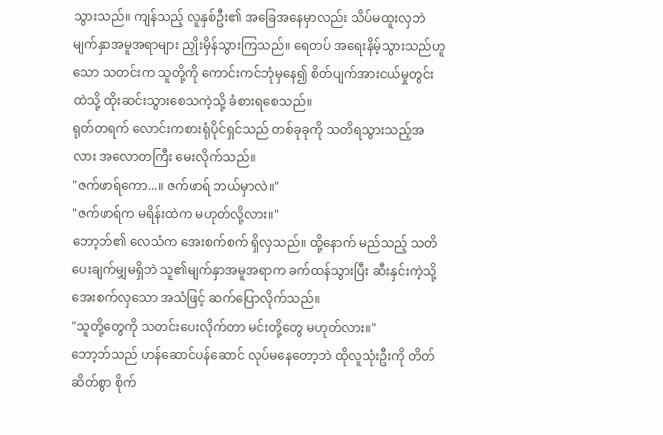သွားသည်။ ကျန်သည့် လူနှစ်ဦး၏ အခြေအနေမှာလည်း သိပ်မထူးလှဘဲ မျက်နှာအမူအရာများ ညှိုးမှိန်သွားကြသည်။ ရေတပ် အရေးနိမ့်သွားသည်ဟူသော သတင်းက သူတို့ကို ကောင်းကင်ဘုံမှနေ၍ စိတ်ပျက်အားငယ်မှုတွင်းထဲသို့ ထိုးဆင်းသွားစေသကဲ့သို့ ခံစားရစေသည်။
ရုတ်တရက် လောင်းကစားရုံပိုင်ရှင်သည် တစ်ခုခုကို သတိရသွားသည့်အလား အလောတကြီး မေးလိုက်သည်။
"ဇက်ဖာရ်ကော...။ ဇက်ဖာရ် ဘယ်မှာလဲ။"
"ဇက်ဖာရ်က မရိန်းထဲက မဟုတ်လို့လား။"
ဘော့ဘ်၏ လေသံက အေးစက်စက် ရှိလှသည်။ ထို့နောက် မည်သည့် သတိပေးချက်မျှမရှိဘဲ သူ၏မျက်နှာအမူအရာက ခက်ထန်သွားပြီး ဆီးနှင်းကဲ့သို့ အေးစက်လှသော အသံဖြင့် ဆက်ပြောလိုက်သည်။
"သူတို့တွေကို သတင်းပေးလိုက်တာ မင်းတို့တွေ မဟုတ်လား။"
ဘော့ဘ်သည် ဟန်ဆောင်ပန်ဆောင် လုပ်မနေတော့ဘဲ ထိုလူသုံးဦးကို တိတ်ဆိတ်စွာ စိုက်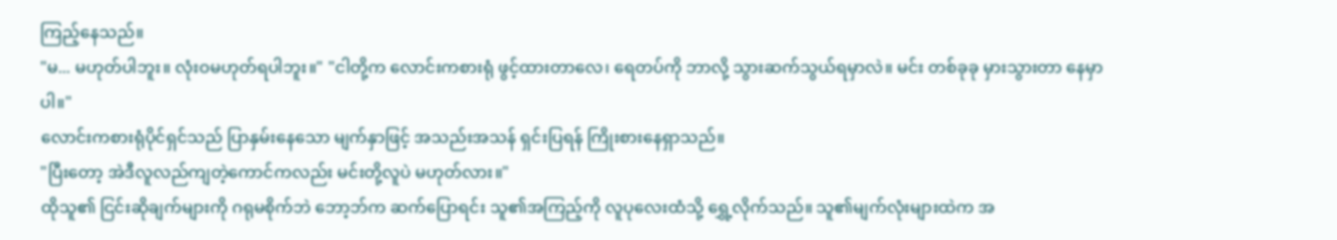ကြည့်နေသည်။
"မ... မဟုတ်ပါဘူး။ လုံးဝမဟုတ်ရပါဘူး။" "ငါတို့က လောင်းကစားရုံ ဖွင့်ထားတာလေ၊ ရေတပ်ကို ဘာလို့ သွားဆက်သွယ်ရမှာလဲ။ မင်း တစ်ခုခု မှားသွားတာ နေမှာပါ။"
လောင်းကစားရုံပိုင်ရှင်သည် ပြာနှမ်းနေသော မျက်နှာဖြင့် အသည်းအသန် ရှင်းပြရန် ကြိုးစားနေရှာသည်။
"ပြီးတော့ အဲဒီလူလည်ကျတဲ့ကောင်ကလည်း မင်းတို့လူပဲ မဟုတ်လား။"
ထိုသူ၏ ငြင်းဆိုချက်များကို ဂရုမစိုက်ဘဲ ဘော့ဘ်က ဆက်ပြောရင်း သူ၏အကြည့်ကို လူပုလေးထံသို့ ရွှေ့လိုက်သည်။ သူ၏မျက်လုံးများထဲက အ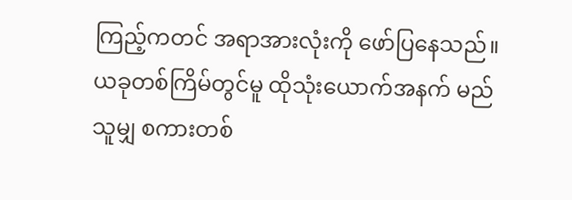ကြည့်ကတင် အရာအားလုံးကို ဖော်ပြနေသည်။
ယခုတစ်ကြိမ်တွင်မူ ထိုသုံးယောက်အနက် မည်သူမျှ စကားတစ်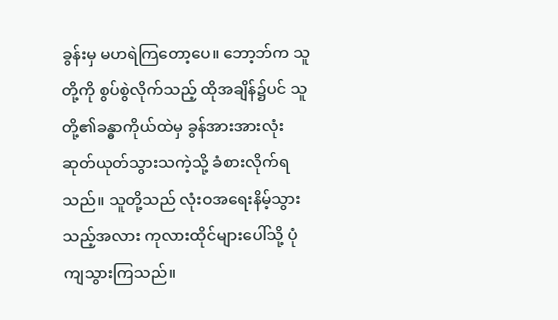ခွန်းမှ မဟရဲကြတော့ပေ။ ဘော့ဘ်က သူတို့ကို စွပ်စွဲလိုက်သည့် ထိုအချိန်၌ပင် သူတို့၏ခန္ဓာကိုယ်ထဲမှ ခွန်အားအားလုံး ဆုတ်ယုတ်သွားသကဲ့သို့ ခံစားလိုက်ရသည်။ သူတို့သည် လုံးဝအရေးနိမ့်သွားသည့်အလား ကုလားထိုင်များပေါ်သို့ ပုံကျသွားကြသည်။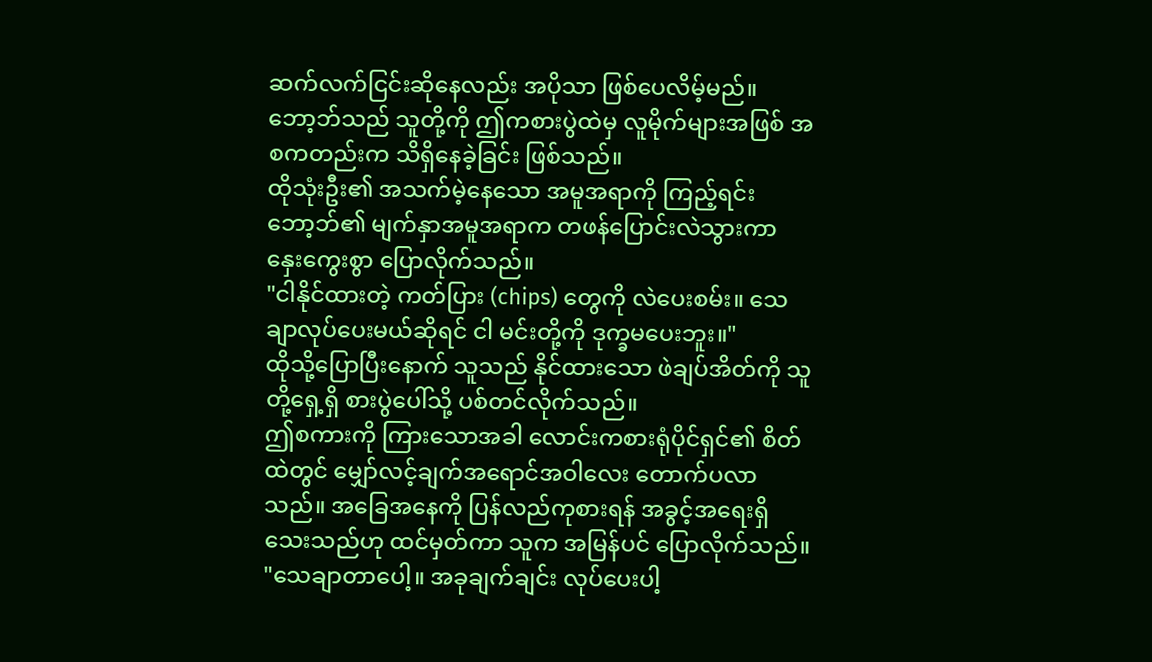ဆက်လက်ငြင်းဆိုနေလည်း အပိုသာ ဖြစ်ပေလိမ့်မည်။ ဘော့ဘ်သည် သူတို့ကို ဤကစားပွဲထဲမှ လူမိုက်များအဖြစ် အစကတည်းက သိရှိနေခဲ့ခြင်း ဖြစ်သည်။
ထိုသုံးဦး၏ အသက်မဲ့နေသော အမူအရာကို ကြည့်ရင်း ဘော့ဘ်၏ မျက်နှာအမူအရာက တဖန်ပြောင်းလဲသွားကာ နှေးကွေးစွာ ပြောလိုက်သည်။
"ငါနိုင်ထားတဲ့ ကတ်ပြား (chips) တွေကို လဲပေးစမ်း။ သေချာလုပ်ပေးမယ်ဆိုရင် ငါ မင်းတို့ကို ဒုက္ခမပေးဘူး။"
ထိုသို့ပြောပြီးနောက် သူသည် နိုင်ထားသော ဖဲချပ်အိတ်ကို သူတို့ရှေ့ရှိ စားပွဲပေါ်သို့ ပစ်တင်လိုက်သည်။
ဤစကားကို ကြားသောအခါ လောင်းကစားရုံပိုင်ရှင်၏ စိတ်ထဲတွင် မျှော်လင့်ချက်အရောင်အဝါလေး တောက်ပလာသည်။ အခြေအနေကို ပြန်လည်ကုစားရန် အခွင့်အရေးရှိသေးသည်ဟု ထင်မှတ်ကာ သူက အမြန်ပင် ပြောလိုက်သည်။
"သေချာတာပေါ့။ အခုချက်ချင်း လုပ်ပေးပါ့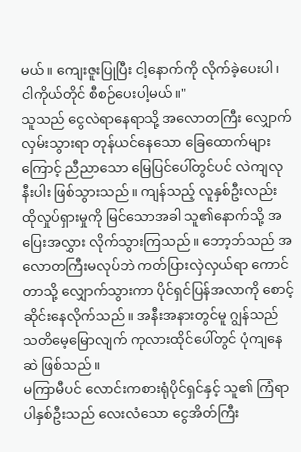မယ်။ ကျေးဇူးပြုပြီး ငါ့နောက်ကို လိုက်ခဲ့ပေးပါ၊ ငါကိုယ်တိုင် စီစဉ်ပေးပါ့မယ်။"
သူသည် ငွေလဲရာနေရာသို့ အလောတကြီး လျှောက်လှမ်းသွားရာ တုန်ယင်နေသော ခြေထောက်များကြောင့် ညီညာသော မြေပြင်ပေါ်တွင်ပင် လဲကျလုနီးပါး ဖြစ်သွားသည်။ ကျန်သည့် လူနှစ်ဦးလည်း ထိုလှုပ်ရှားမှုကို မြင်သောအခါ သူ၏နောက်သို့ အပြေးအလွှား လိုက်သွားကြသည်။ ဘော့ဘ်သည် အလောတကြီးမလုပ်ဘဲ ကတ်ပြားလှဲလှယ်ရာ ကောင်တာသို့ လျှောက်သွားကာ ပိုင်ရှင်ပြန်အလာကို စောင့်ဆိုင်းနေလိုက်သည်။ အနီးအနားတွင်မူ ဂျွန်သည် သတိမေ့မြောလျက် ကုလားထိုင်ပေါ်တွင် ပုံကျနေဆဲ ဖြစ်သည်။
မကြာမီပင် လောင်းကစားရုံပိုင်ရှင်နှင့် သူ၏ ကြံရာပါနှစ်ဦးသည် လေးလံသော ငွေအိတ်ကြီး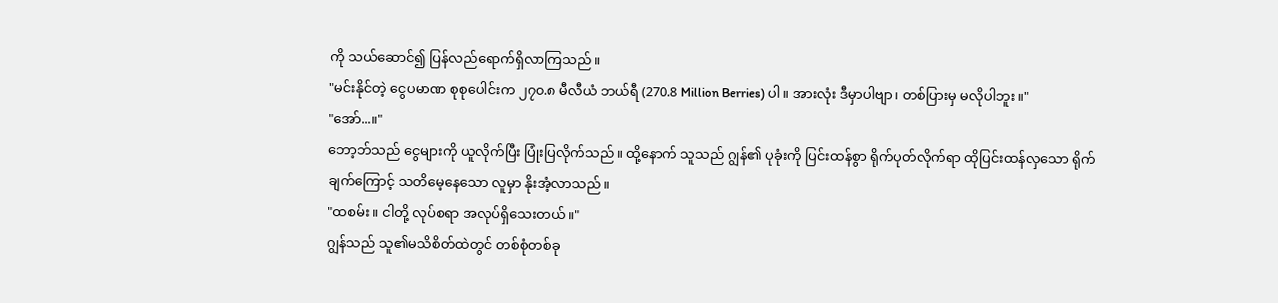ကို သယ်ဆောင်၍ ပြန်လည်ရောက်ရှိလာကြသည်။
"မင်းနိုင်တဲ့ ငွေပမာဏ စုစုပေါင်းက ၂၇၀.၈ မီလီယံ ဘယ်ရီ (270.8 Million Berries) ပါ။ အားလုံး ဒီမှာပါဗျာ၊ တစ်ပြားမှ မလိုပါဘူး။"
"အော်...။"
ဘော့ဘ်သည် ငွေများကို ယူလိုက်ပြီး ပြုံးပြလိုက်သည်။ ထို့နောက် သူသည် ဂျွန်၏ ပုခုံးကို ပြင်းထန်စွာ ရိုက်ပုတ်လိုက်ရာ ထိုပြင်းထန်လှသော ရိုက်ချက်ကြောင့် သတိမေ့နေသော လူမှာ နိုးအံ့လာသည်။
"ထစမ်း။ ငါတို့ လုပ်စရာ အလုပ်ရှိသေးတယ်။"
ဂျွန်သည် သူ၏မသိစိတ်ထဲတွင် တစ်စုံတစ်ခု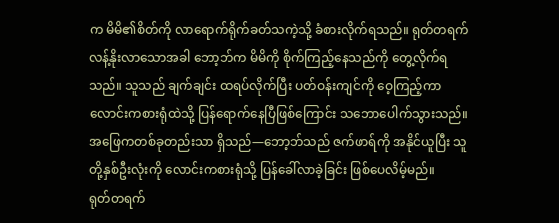က မိမိ၏စိတ်ကို လာရောက်ရိုက်ခတ်သကဲ့သို့ ခံစားလိုက်ရသည်။ ရုတ်တရက် လန့်နိုးလာသောအခါ ဘော့ဘ်က မိမိကို စိုက်ကြည့်နေသည်ကို တွေ့လိုက်ရသည်။ သူသည် ချက်ချင်း ထရပ်လိုက်ပြီး ပတ်ဝန်းကျင်ကို ဝေ့ကြည့်ကာ လောင်းကစားရုံထဲသို့ ပြန်ရောက်နေပြီဖြစ်ကြောင်း သဘောပေါက်သွားသည်။ အဖြေကတစ်ခုတည်းသာ ရှိသည်—ဘော့ဘ်သည် ဇက်ဖာရ်ကို အနိုင်ယူပြီး သူတို့နှစ်ဦးလုံးကို လောင်းကစားရုံသို့ ပြန်ခေါ်လာခဲ့ခြင်း ဖြစ်ပေလိမ့်မည်။
ရုတ်တရက်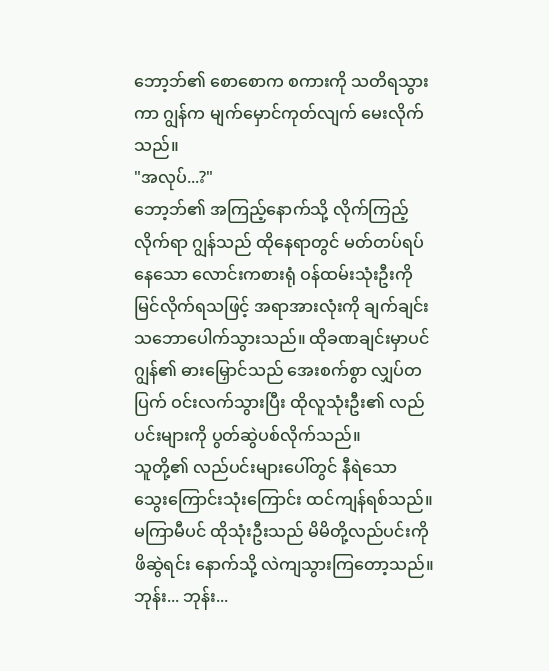ဘော့ဘ်၏ စောစောက စကားကို သတိရသွားကာ ဂျွန်က မျက်မှောင်ကုတ်လျက် မေးလိုက်သည်။
"အလုပ်...?"
ဘော့ဘ်၏ အကြည့်နောက်သို့ လိုက်ကြည့်လိုက်ရာ ဂျွန်သည် ထိုနေရာတွင် မတ်တပ်ရပ်နေသော လောင်းကစားရုံ ဝန်ထမ်းသုံးဦးကို မြင်လိုက်ရသဖြင့် အရာအားလုံးကို ချက်ချင်း သဘောပေါက်သွားသည်။ ထိုခဏချင်းမှာပင် ဂျွန်၏ ဓားမြှောင်သည် အေးစက်စွာ လျှပ်တပြက် ဝင်းလက်သွားပြီး ထိုလူသုံးဦး၏ လည်ပင်းများကို ပွတ်ဆွဲပစ်လိုက်သည်။
သူတို့၏ လည်ပင်းများပေါ်တွင် နီရဲသော သွေးကြောင်းသုံးကြောင်း ထင်ကျန်ရစ်သည်။ မကြာမီပင် ထိုသုံးဦးသည် မိမိတို့လည်ပင်းကို ဖိဆွဲရင်း နောက်သို့ လဲကျသွားကြတော့သည်။
ဘုန်း... ဘုန်း...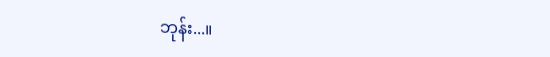ဘုန်း...။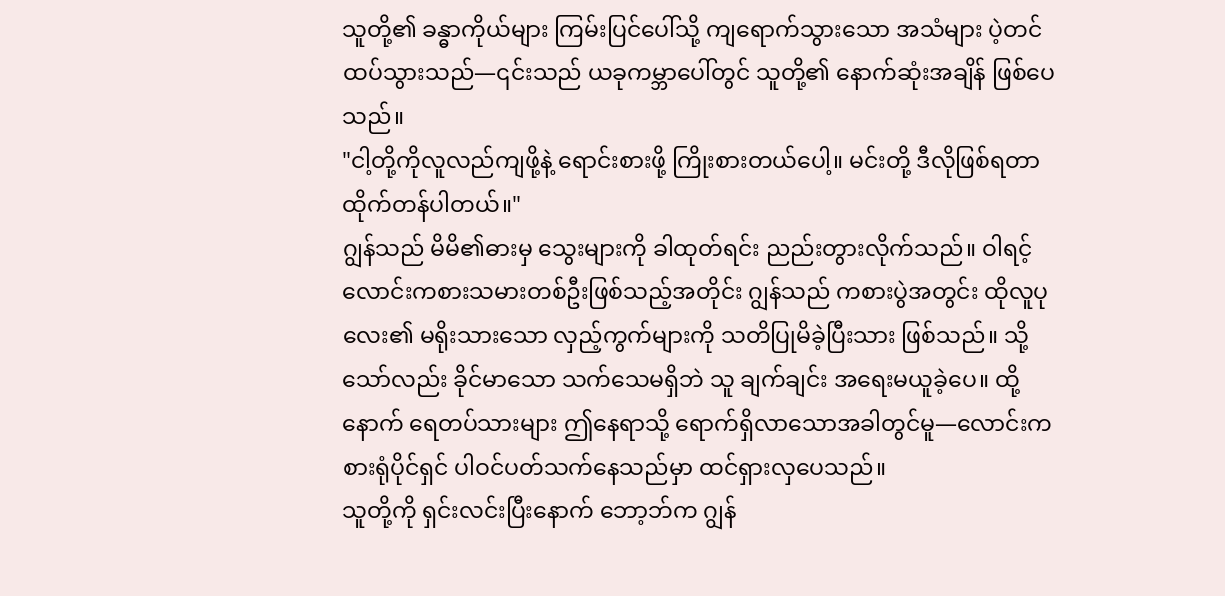သူတို့၏ ခန္ဓာကိုယ်များ ကြမ်းပြင်ပေါ်သို့ ကျရောက်သွားသော အသံများ ပဲ့တင်ထပ်သွားသည်—၎င်းသည် ယခုကမ္ဘာပေါ်တွင် သူတို့၏ နောက်ဆုံးအချိန် ဖြစ်ပေသည်။
"ငါ့တို့ကိုလူလည်ကျဖို့နဲ့ ရောင်းစားဖို့ ကြိုးစားတယ်ပေါ့။ မင်းတို့ ဒီလိုဖြစ်ရတာ ထိုက်တန်ပါတယ်။"
ဂျွန်သည် မိမိ၏ဓားမှ သွေးများကို ခါထုတ်ရင်း ညည်းတွားလိုက်သည်။ ဝါရင့်လောင်းကစားသမားတစ်ဦးဖြစ်သည့်အတိုင်း ဂျွန်သည် ကစားပွဲအတွင်း ထိုလူပုလေး၏ မရိုးသားသော လှည့်ကွက်များကို သတိပြုမိခဲ့ပြီးသား ဖြစ်သည်။ သို့သော်လည်း ခိုင်မာသော သက်သေမရှိဘဲ သူ ချက်ချင်း အရေးမယူခဲ့ပေ။ ထို့နောက် ရေတပ်သားများ ဤနေရာသို့ ရောက်ရှိလာသောအခါတွင်မူ—လောင်းကစားရုံပိုင်ရှင် ပါဝင်ပတ်သက်နေသည်မှာ ထင်ရှားလှပေသည်။
သူတို့ကို ရှင်းလင်းပြီးနောက် ဘော့ဘ်က ဂျွန်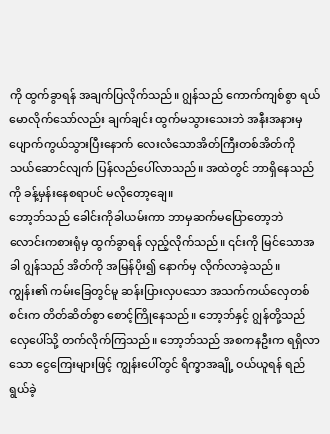ကို ထွက်ခွာရန် အချက်ပြလိုက်သည်။ ဂျွန်သည် ကောက်ကျစ်စွာ ရယ်မောလိုက်သော်လည်း ချက်ချင်း ထွက်မသွားသေးဘဲ အနီးအနားမှ ပျောက်ကွယ်သွားပြီးနောက် လေးလံသောအိတ်ကြီးတစ်အိတ်ကို သယ်ဆောင်လျက် ပြန်လည်ပေါ်လာသည်။ အထဲတွင် ဘာရှိနေသည်ကို ခန့်မှန်းနေစရာပင် မလိုတော့ချေ။
ဘော့ဘ်သည် ခေါင်းကိုခါယမ်းကာ ဘာမှဆက်မပြောတော့ဘဲ လောင်းကစားရုံမှ ထွက်ခွာရန် လှည့်လိုက်သည်။ ၎င်းကို မြင်သောအခါ ဂျွန်သည် အိတ်ကို အမြန်ပိုး၍ နောက်မှ လိုက်လာခဲ့သည်။
ကျွန်း၏ ကမ်းခြေတွင်မူ ဆန်းပြားလှပသော အသက်ကယ်လှေတစ်စင်းက တိတ်ဆိတ်စွာ စောင့်ကြိုနေသည်။ ဘော့ဘ်နှင့် ဂျွန်တို့သည် လှေပေါ်သို့ တက်လိုက်ကြသည်။ ဘော့ဘ်သည် အစကနဦးက ရရှိလာသော ငွေကြေးများဖြင့် ကျွန်းပေါ်တွင် ရိက္ခာအချို့ ဝယ်ယူရန် ရည်ရွယ်ခဲ့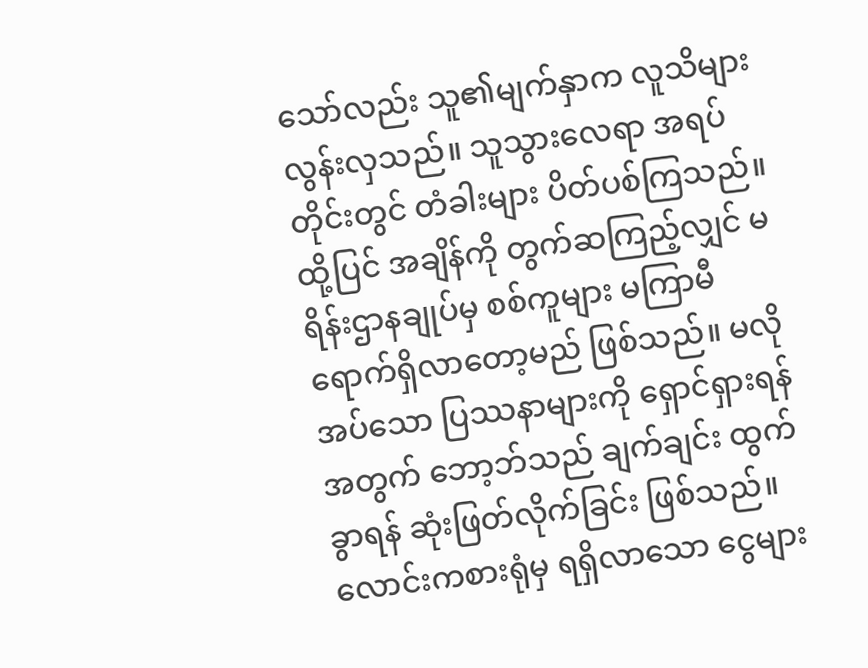သော်လည်း သူ၏မျက်နှာက လူသိများလွန်းလှသည်။ သူသွားလေရာ အရပ်တိုင်းတွင် တံခါးများ ပိတ်ပစ်ကြသည်။ ထို့ပြင် အချိန်ကို တွက်ဆကြည့်လျှင် မရိန်းဌာနချုပ်မှ စစ်ကူများ မကြာမီ ရောက်ရှိလာတော့မည် ဖြစ်သည်။ မလိုအပ်သော ပြဿနာများကို ရှောင်ရှားရန်အတွက် ဘော့ဘ်သည် ချက်ချင်း ထွက်ခွာရန် ဆုံးဖြတ်လိုက်ခြင်း ဖြစ်သည်။
လောင်းကစားရုံမှ ရရှိလာသော ငွေများ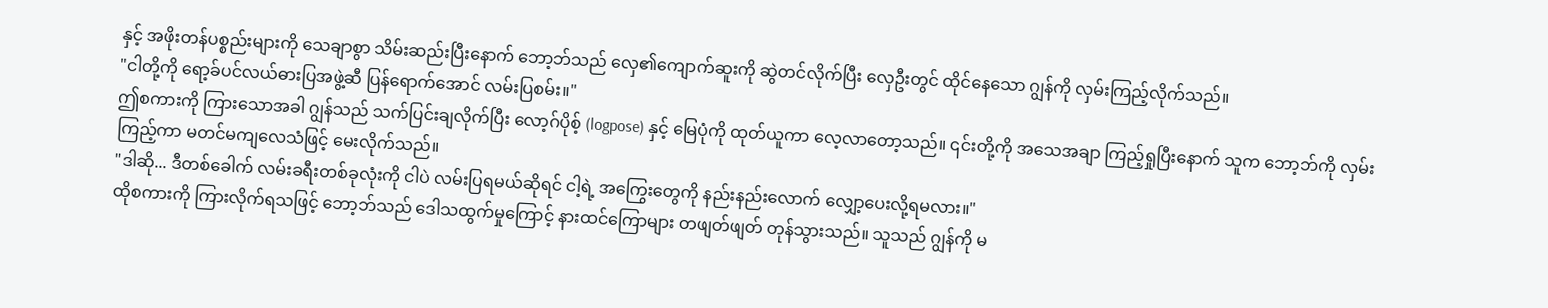နှင့် အဖိုးတန်ပစ္စည်းများကို သေချာစွာ သိမ်းဆည်းပြီးနောက် ဘော့ဘ်သည် လှေ၏ကျောက်ဆူးကို ဆွဲတင်လိုက်ပြီး လှေဦးတွင် ထိုင်နေသော ဂျွန်ကို လှမ်းကြည့်လိုက်သည်။
"ငါတို့ကို ရော့ခ်ပင်လယ်ဓားပြအဖွဲ့ဆီ ပြန်ရောက်အောင် လမ်းပြစမ်း။"
ဤစကားကို ကြားသောအခါ ဂျွန်သည် သက်ပြင်းချလိုက်ပြီး လော့ဂ်ပိုစ့် (logpose) နှင့် မြေပုံကို ထုတ်ယူကာ လေ့လာတော့သည်။ ၎င်းတို့ကို အသေအချာ ကြည့်ရှုပြီးနောက် သူက ဘော့ဘ်ကို လှမ်းကြည့်ကာ မတင်မကျလေသံဖြင့် မေးလိုက်သည်။
"ဒါဆို... ဒီတစ်ခေါက် လမ်းခရီးတစ်ခုလုံးကို ငါပဲ လမ်းပြရမယ်ဆိုရင် ငါ့ရဲ့ အကြွေးတွေကို နည်းနည်းလောက် လျှော့ပေးလို့ရမလား။"
ထိုစကားကို ကြားလိုက်ရသဖြင့် ဘော့ဘ်သည် ဒေါသထွက်မှုကြောင့် နားထင်ကြောများ တဖျတ်ဖျတ် တုန်သွားသည်။ သူသည် ဂျွန်ကို မ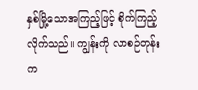နှစ်မြို့သောအကြည့်ဖြင့် စိုက်ကြည့်လိုက်သည်။ ကျွန်းကို လာစဉ်တုန်းက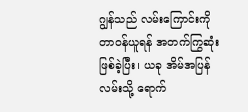ဂျွန်သည် လမ်းကြောင်းကို တာဝန်ယူရန် အတက်ကြွဆုံး ဖြစ်ခဲ့ပြီး၊ ယခု အိမ်အပြန်လမ်းသို့ ရောက်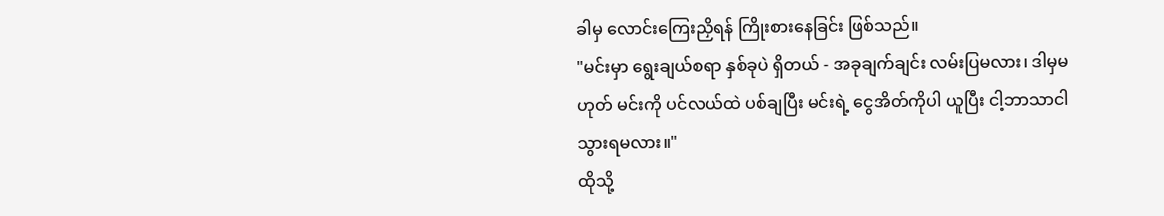ခါမှ လောင်းကြေးညှိရန် ကြိုးစားနေခြင်း ဖြစ်သည်။
"မင်းမှာ ရွေးချယ်စရာ နှစ်ခုပဲ ရှိတယ် - အခုချက်ချင်း လမ်းပြမလား၊ ဒါမှမဟုတ် မင်းကို ပင်လယ်ထဲ ပစ်ချပြီး မင်းရဲ့ ငွေအိတ်ကိုပါ ယူပြီး ငါ့ဘာသာငါသွားရမလား။"
ထိုသို့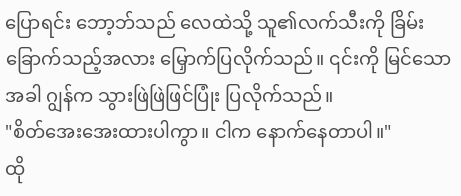ပြောရင်း ဘော့ဘ်သည် လေထဲသို့ သူ၏လက်သီးကို ခြိမ်းခြောက်သည့်အလား မြှောက်ပြလိုက်သည်။ ၎င်းကို မြင်သောအခါ ဂျွန်က သွားဖြဲဖြဲဖြင်ပြုံး ပြလိုက်သည်။
"စိတ်အေးအေးထားပါကွာ။ ငါက နောက်နေတာပါ။"
ထို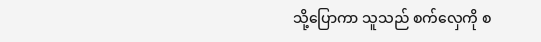သို့ပြောကာ သူသည် စက်လှေကို စ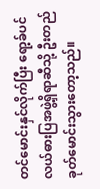တင်မောင်းနှင်လိုက်ပြီး ရော့ခ်ပင်လယ်ဓားပြအဖွဲ့ရှိရာဆီသို့ ဦးတည်ခုတ်မောင်းသွားတော့သည်။